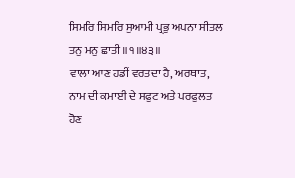ਸਿਮਰਿ ਸਿਮਰਿ ਸੁਆਮੀ ਪ੍ਰਭੁ ਅਪਨਾ ਸੀਤਲ ਤਨੁ ਮਨੁ ਛਾਤੀ ॥੧॥੪੩॥
ਵਾਲਾ ਆਣ ਹਡੀਂ ਵਰਤਦਾ ਹੈ, ਅਰਥਾਤ, ਨਾਮ ਦੀ ਕਮਾਈ ਦੇ ਸਫੁਟ ਅਤੇ ਪਰਫੁਲਤ ਹੋਣ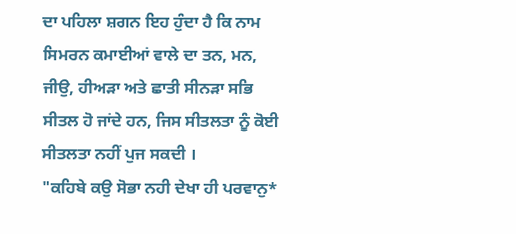ਦਾ ਪਹਿਲਾ ਸ਼ਗਨ ਇਹ ਹੁੰਦਾ ਹੈ ਕਿ ਨਾਮ ਸਿਮਰਨ ਕਮਾਈਆਂ ਵਾਲੇ ਦਾ ਤਨ, ਮਨ, ਜੀਉ, ਹੀਅੜਾ ਅਤੇ ਛਾਤੀ ਸੀਨੜਾ ਸਭਿ ਸੀਤਲ ਹੋ ਜਾਂਦੇ ਹਨ, ਜਿਸ ਸੀਤਲਤਾ ਨੂੰ ਕੋਈ ਸੀਤਲਤਾ ਨਹੀਂ ਪੁਜ ਸਕਦੀ ।
"ਕਹਿਬੇ ਕਉ ਸੋਭਾ ਨਹੀ ਦੇਖਾ ਹੀ ਪਰਵਾਨੁ*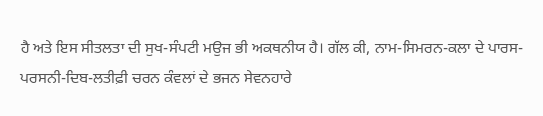ਹੈ ਅਤੇ ਇਸ ਸੀਤਲਤਾ ਦੀ ਸੁਖ-ਸੰਪਟੀ ਮਉਜ ਭੀ ਅਕਥਨੀਯ ਹੈ। ਗੱਲ ਕੀ, ਨਾਮ-ਸਿਮਰਨ-ਕਲਾ ਦੇ ਪਾਰਸ-ਪਰਸਨੀ-ਦਿਬ-ਲਤੀਫ਼ੀ ਚਰਨ ਕੰਵਲਾਂ ਦੇ ਭਜਨ ਸੇਵਨਹਾਰੇ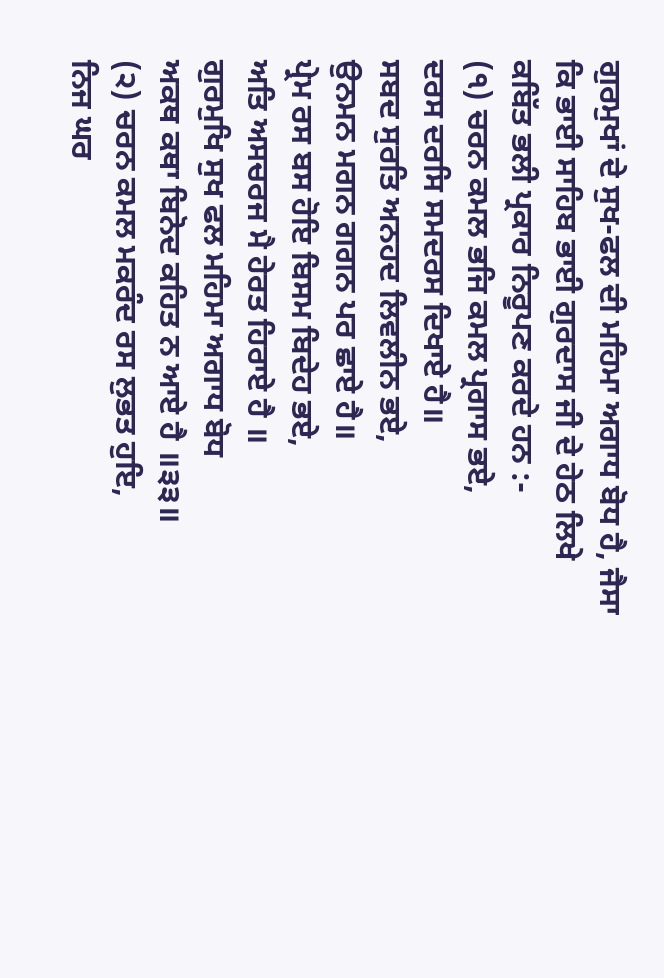ਗੁਰਮੁਖਾਂ ਦੇ ਸੁਖ-ਫਲ ਦੀ ਮਹਿਮਾ ਅਗਾਧ ਬੋਧ ਹੈ, ਜੈਸਾ ਕਿ ਭਾਈ ਸਾਹਿਬ ਭਾਈ ਗੁਰਦਾਸ ਜੀ ਦੇ ਹੇਠ ਲਿਖੇ ਕਬਿੱਤ ਭਲੀ ਪ੍ਰਕਾਰ ਨਿਰੂਪਣ ਕਰਦੇ ਹਨ :-
(੧) ਚਰਨ ਕਮਲ ਭਜਿ ਕਮਲ ਪ੍ਰਗਾਸ ਭਏ,
ਦਰਸ ਦਰਸਿ ਸਮਦਰਸ ਦਿਖਾਏ ਹੈ॥
ਸਬਦ ਸੁਰਤਿ ਅਨਹਦ ਲਿਵਲੀਨ ਭਏ,
ਉਨਮਨ ਮਗਨ ਗਗਨ ਪਰ ਛਾਏ ਹੈ॥
ਪ੍ਰੇਮ ਰਸ ਬਸ ਹੋਇ ਬਿਸਮ ਬਿਦੇਹ ਭਏ,
ਅਤਿ ਅਸਚਰਜ ਮੈ ਹੇਰਤ ਹਿਰਾਏ ਹੈ ॥
ਗੁਰਮੁਖਿ ਸੁਖ ਫਲ ਮਹਿਮਾ ਅਗਾਧ ਬੋਧ
ਅਕਥ ਕਥਾ ਬਿਨੋਦ ਕਹਿਤ ਨ ਆਏ ਹੈ ॥੩੩॥
(੨) ਚਰਨ ਕਮਲ ਮਕਰੰਦ ਰਸ ਲੁਭਤ ਹੁਇ,
ਨਿਜ ਘਰ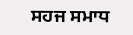ਸਹਜ ਸਮਾਧ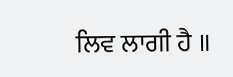ਲਿਵ ਲਾਗੀ ਹੈ ॥